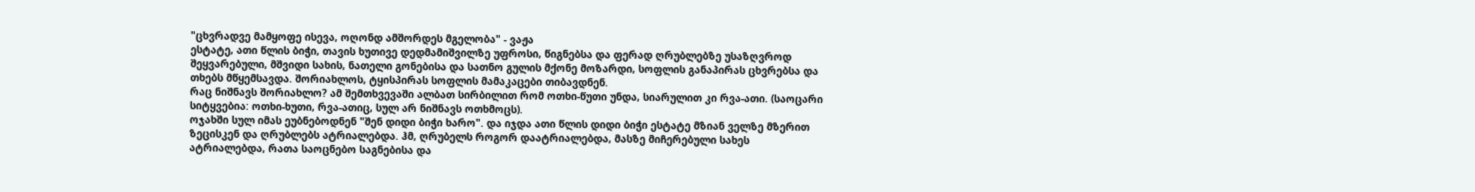"ცხვრადვე მამყოფე ისევა, ოღონდ ამშორდეს მგელობა" - ვაჟა
ესტატე, ათი წლის ბიჭი, თავის ხუთივე დედმამიშვილზე უფროსი, წიგნებსა და ფერად ღრუბლებზე უსაზღვროდ შეყვარებული, მშვიდი სახის, ნათელი გონებისა და სათნო გულის მქონე მოზარდი, სოფლის განაპირას ცხვრებსა და თხებს მწყემსავდა. შორიახლოს, ტყისპირას სოფლის მამაკაცები თიბავდნენ.
რაც ნიშნავს შორიახლო? ამ შემთხვევაში ალბათ სირბილით რომ ოთხი-წუთი უნდა, სიარულით კი რვა-ათი. (საოცარი სიტყვებია: ოთხი-ხუთი, რვა-ათიც, სულ არ ნიშნავს ოთხმოცს).
ოჯახში სულ იმას ეუბნებოდნენ "შენ დიდი ბიჭი ხარო". და იჯდა ათი წლის დიდი ბიჭი ესტატე მზიან ველზე მზერით ზეცისკენ და ღრუბლებს ატრიალებდა. ჰმ, ღრუბელს როგორ დაატრიალებდა, მასზე მიჩერებული სახეს ატრიალებდა, რათა საოცნებო საგნებისა და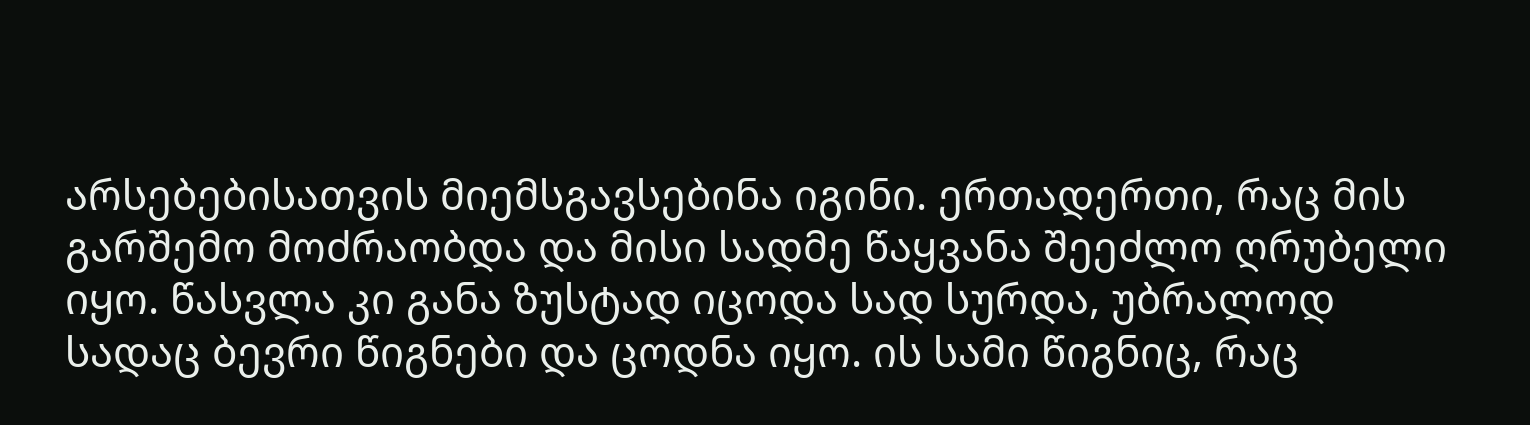არსებებისათვის მიემსგავსებინა იგინი. ერთადერთი, რაც მის გარშემო მოძრაობდა და მისი სადმე წაყვანა შეეძლო ღრუბელი იყო. წასვლა კი განა ზუსტად იცოდა სად სურდა, უბრალოდ სადაც ბევრი წიგნები და ცოდნა იყო. ის სამი წიგნიც, რაც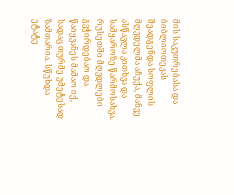მის საკუთრებასა და ბიბლიოთეკას შეადგენდა სოფლის მღვდელმა აჩუქა, მანვე ასწავლა კითხვა და სამყაროზე წარმოსახვა. რუსეთში მღვდლები გვჭირდებაო და წაიყვანეს მამაო იქ, სადაც თურმე უმეტესად ზამთარია. სწუხდა ეტატე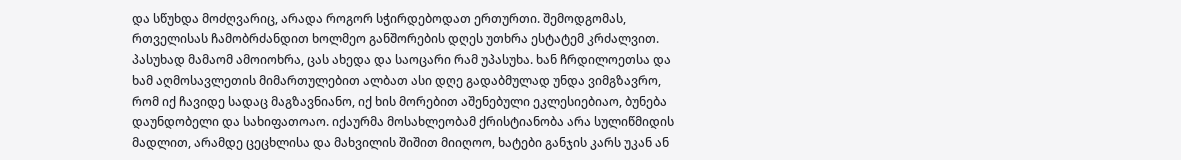და სწუხდა მოძღვარიც, არადა როგორ სჭირდებოდათ ერთურთი. შემოდგომას, რთველისას ჩამობრძანდით ხოლმეო განშორების დღეს უთხრა ესტატემ კრძალვით. პასუხად მამაომ ამოიოხრა, ცას ახედა და საოცარი რამ უპასუხა. ხან ჩრდილოეთსა და ხამ აღმოსავლეთის მიმართულებით ალბათ ასი დღე გადაბმულად უნდა ვიმგზავრო, რომ იქ ჩავიდე სადაც მაგზავნიანო, იქ ხის მორებით აშენებული ეკლესიებიაო, ბუნება დაუნდობელი და სახიფათოაო. იქაურმა მოსახლეობამ ქრისტიანობა არა სულიწმიდის მადლით, არამდე ცეცხლისა და მახვილის შიშით მიიღოო, ხატები განჯის კარს უკან ან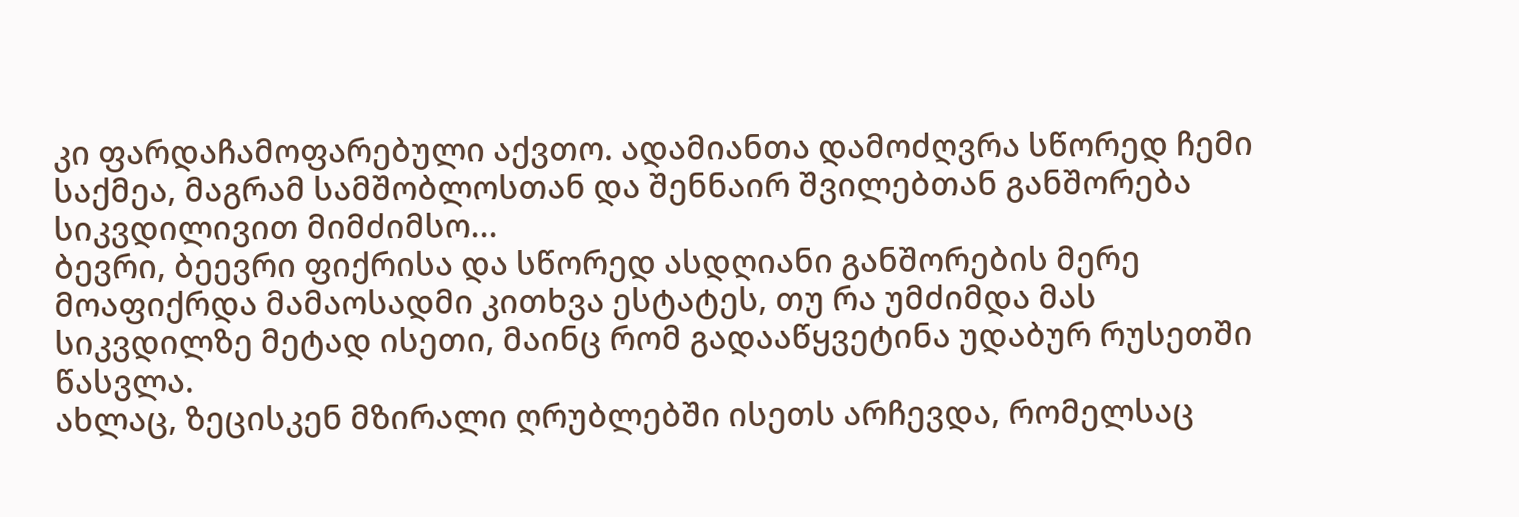კი ფარდაჩამოფარებული აქვთო. ადამიანთა დამოძღვრა სწორედ ჩემი საქმეა, მაგრამ სამშობლოსთან და შენნაირ შვილებთან განშორება სიკვდილივით მიმძიმსო...
ბევრი, ბეევრი ფიქრისა და სწორედ ასდღიანი განშორების მერე მოაფიქრდა მამაოსადმი კითხვა ესტატეს, თუ რა უმძიმდა მას სიკვდილზე მეტად ისეთი, მაინც რომ გადააწყვეტინა უდაბურ რუსეთში წასვლა.
ახლაც, ზეცისკენ მზირალი ღრუბლებში ისეთს არჩევდა, რომელსაც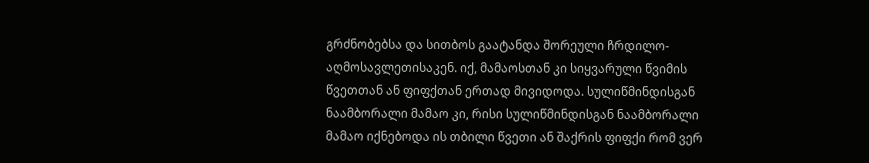გრძნობებსა და სითბოს გაატანდა შორეული ჩრდილო-აღმოსავლეთისაკენ. იქ, მამაოსთან კი სიყვარული წვიმის წვეთთან ან ფიფქთან ერთად მივიდოდა. სულიწმინდისგან ნაამბორალი მამაო კი, რისი სულიწმინდისგან ნაამბორალი მამაო იქნებოდა ის თბილი წვეთი ან შაქრის ფიფქი რომ ვერ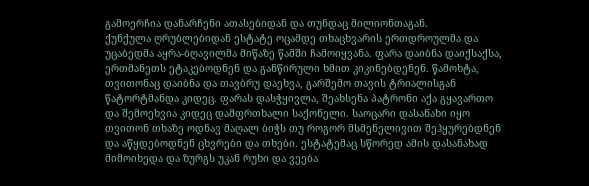გამოერჩია დანარჩენი ათასებიდან და თუნდაც მილიონთაგან.
ქუნქულა ღრუბლებიდან ესტატე ოცამდე თხაცხვარის ერთდროულმა და უცაბედმა აყრა-ბღავილმა მიწაზე წამში ჩამოიყვანა. ფარა დაიბნა დაიქსაქსა, ერთმანეთს ეტაკებოდნენ და განწირული ხმით კიკინებდენენ. წამოხტა, თვითონაც დაიბნა და თავბრუ დაეხვა, გარშემო თავის ტრიალისგან წატორტმანდა კიდეც. ფარას დასჭყივლა, შეახსენა პატრონი აქა გყავართო და შემოეხვია კიდეც დამფრთხალი საქონელი. საოცარი დასანახი იყო თვითონ თხაზე ოდნავ მაღალ ბიჭს თუ როგორ მსმენელივით შეჰყურებდნენ და აწყდებოდნენ ცხვრები და თხები. ესტატემაც სწორედ ამის დასანახად მიმოიხედა და ზურგს უკან რუხი და ვეება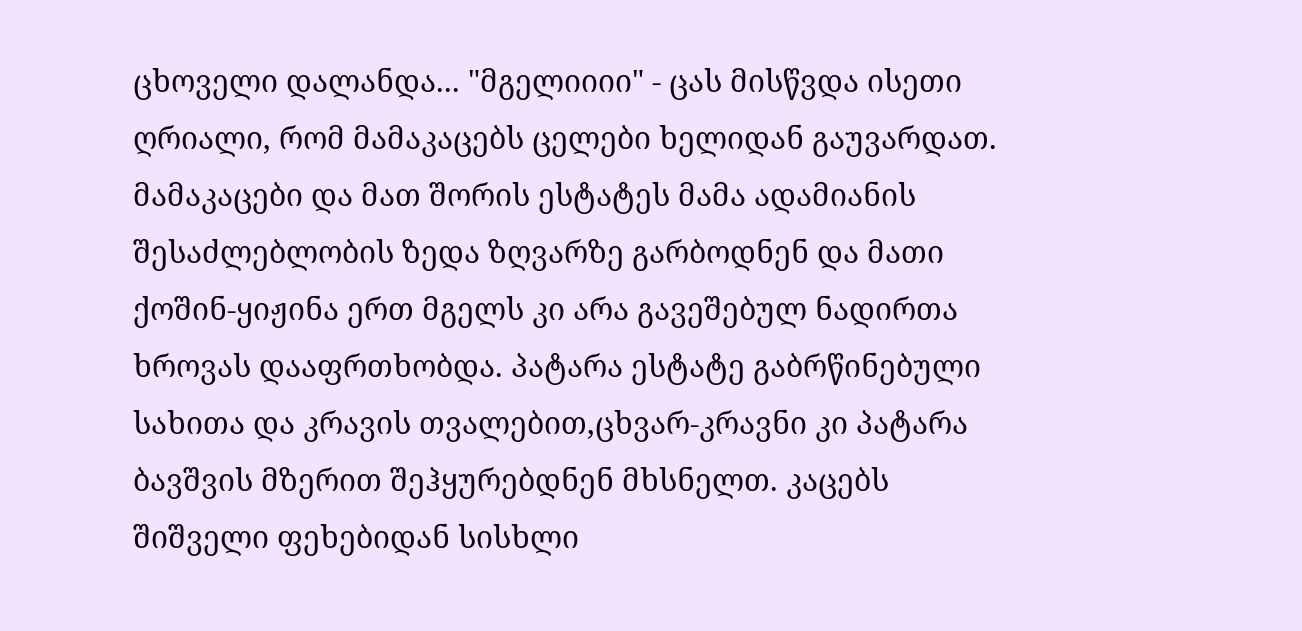ცხოველი დალანდა... "მგელიიიი" - ცას მისწვდა ისეთი ღრიალი, რომ მამაკაცებს ცელები ხელიდან გაუვარდათ.
მამაკაცები და მათ შორის ესტატეს მამა ადამიანის შესაძლებლობის ზედა ზღვარზე გარბოდნენ და მათი ქოშინ-ყიჟინა ერთ მგელს კი არა გავეშებულ ნადირთა ხროვას დააფრთხობდა. პატარა ესტატე გაბრწინებული სახითა და კრავის თვალებით,ცხვარ-კრავნი კი პატარა ბავშვის მზერით შეჰყურებდნენ მხსნელთ. კაცებს შიშველი ფეხებიდან სისხლი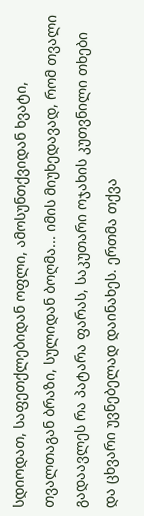სდიოდათ, საფეთქლებიდან ოფლი, ამოსუნთქვიდან ხვატი, თვალთაგან ბრაზი, სულიდან ბოღმა... იმის მიუხედავად, რომ თვალი გადაავლეს რა პატარა ფარას, საკუთარი ოჯახის კუთვნილი თხები და ცხვარი უვნებელად დაინახეს. ერთმა თქვა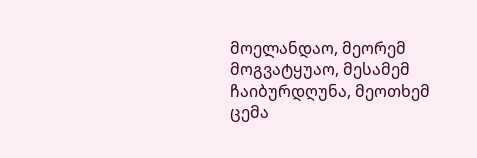მოელანდაო, მეორემ მოგვატყუაო, მესამემ ჩაიბურდღუნა, მეოთხემ ცემა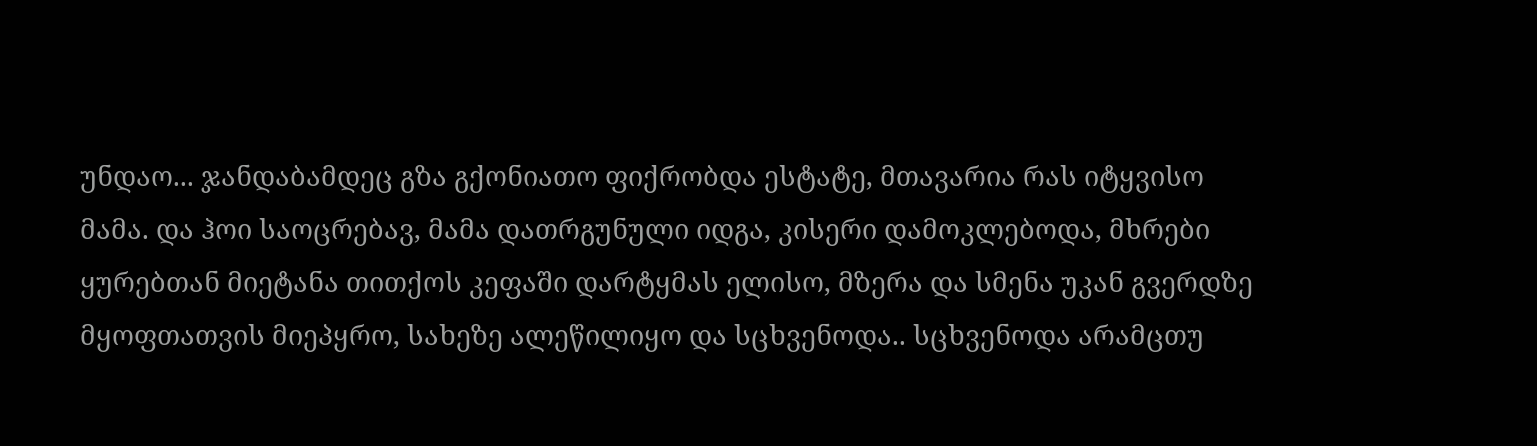უნდაო... ჯანდაბამდეც გზა გქონიათო ფიქრობდა ესტატე, მთავარია რას იტყვისო მამა. და ჰოი საოცრებავ, მამა დათრგუნული იდგა, კისერი დამოკლებოდა, მხრები ყურებთან მიეტანა თითქოს კეფაში დარტყმას ელისო, მზერა და სმენა უკან გვერდზე მყოფთათვის მიეპყრო, სახეზე ალეწილიყო და სცხვენოდა.. სცხვენოდა არამცთუ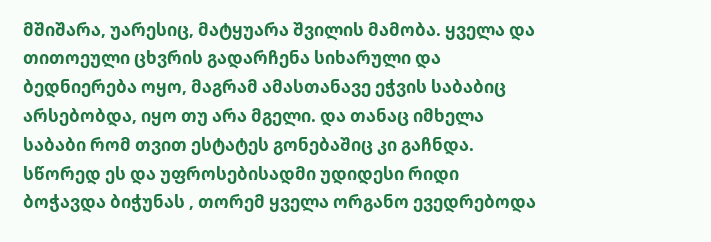მშიშარა, უარესიც, მატყუარა შვილის მამობა. ყველა და თითოეული ცხვრის გადარჩენა სიხარული და ბედნიერება ოყო, მაგრამ ამასთანავე ეჭვის საბაბიც არსებობდა, იყო თუ არა მგელი. და თანაც იმხელა საბაბი რომ თვით ესტატეს გონებაშიც კი გაჩნდა. სწორედ ეს და უფროსებისადმი უდიდესი რიდი ბოჭავდა ბიჭუნას , თორემ ყველა ორგანო ევედრებოდა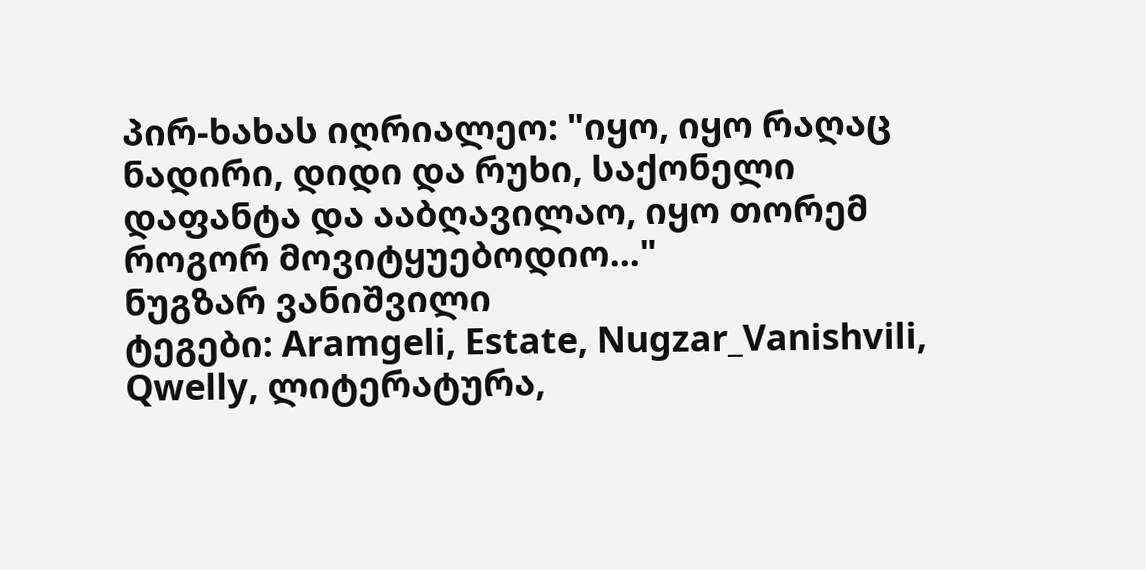პირ-ხახას იღრიალეო: "იყო, იყო რაღაც ნადირი, დიდი და რუხი, საქონელი დაფანტა და ააბღავილაო, იყო თორემ როგორ მოვიტყუებოდიო..."
ნუგზარ ვანიშვილი
ტეგები: Aramgeli, Estate, Nugzar_Vanishvili, Qwelly, ლიტერატურა,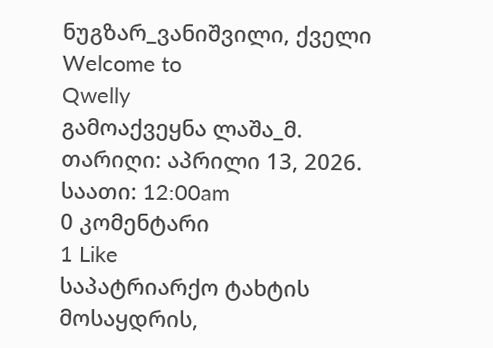ნუგზარ_ვანიშვილი, ქველი
Welcome to
Qwelly
გამოაქვეყნა ლაშა_მ.
თარიღი: აპრილი 13, 2026.
საათი: 12:00am
0 კომენტარი
1 Like
საპატრიარქო ტახტის მოსაყდრის,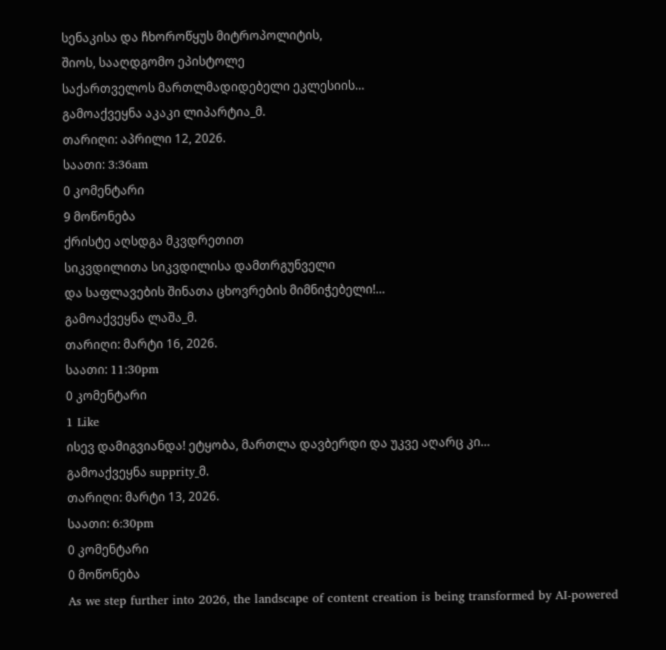სენაკისა და ჩხოროწყუს მიტროპოლიტის,
შიოს, სააღდგომო ეპისტოლე
საქართველოს მართლმადიდებელი ეკლესიის…
გამოაქვეყნა აკაკი ლიპარტია_მ.
თარიღი: აპრილი 12, 2026.
საათი: 3:36am
0 კომენტარი
9 მოწონება
ქრისტე აღსდგა მკვდრეთით
სიკვდილითა სიკვდილისა დამთრგუნველი
და საფლავების შინათა ცხოვრების მიმნიჭებელი!…
გამოაქვეყნა ლაშა_მ.
თარიღი: მარტი 16, 2026.
საათი: 11:30pm
0 კომენტარი
1 Like
ისევ დამიგვიანდა! ეტყობა, მართლა დავბერდი და უკვე აღარც კი…
გამოაქვეყნა supprity_მ.
თარიღი: მარტი 13, 2026.
საათი: 6:30pm
0 კომენტარი
0 მოწონება
As we step further into 2026, the landscape of content creation is being transformed by AI-powered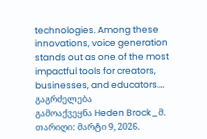technologies. Among these innovations, voice generation stands out as one of the most impactful tools for creators, businesses, and educators.…
გაგრძელება
გამოაქვეყნა Heden Brock_მ.
თარიღი: მარტი 9, 2026.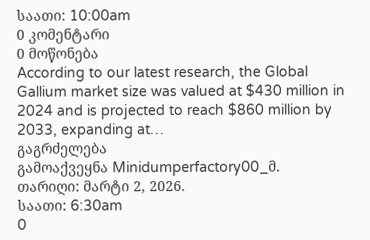საათი: 10:00am
0 კომენტარი
0 მოწონება
According to our latest research, the Global Gallium market size was valued at $430 million in 2024 and is projected to reach $860 million by 2033, expanding at…
გაგრძელება
გამოაქვეყნა Minidumperfactory00_მ.
თარიღი: მარტი 2, 2026.
საათი: 6:30am
0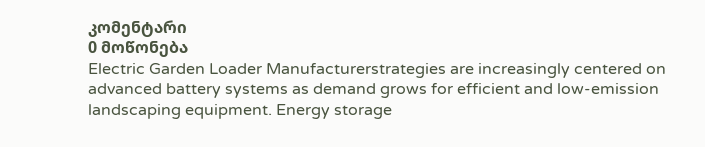კომენტარი
0 მოწონება
Electric Garden Loader Manufacturerstrategies are increasingly centered on advanced battery systems as demand grows for efficient and low-emission landscaping equipment. Energy storage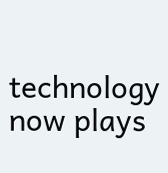technology now plays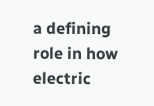a defining role in how electric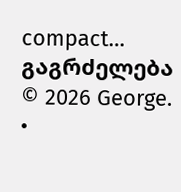compact…
გაგრძელება
© 2026 George.
•